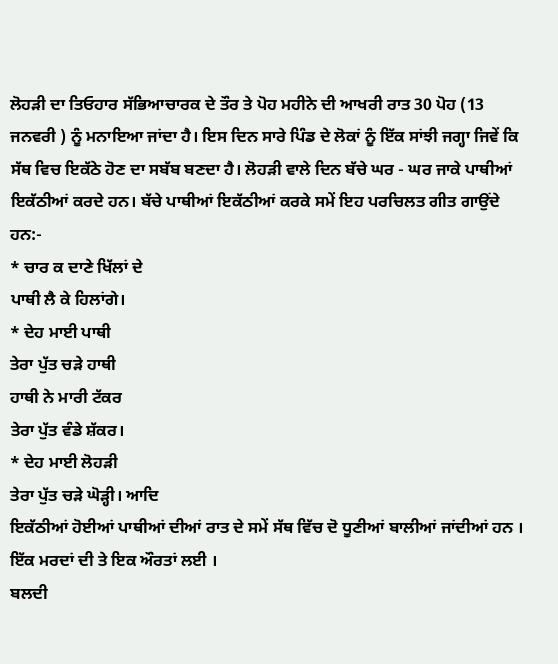ਲੋਹੜੀ ਦਾ ਤਿਓਹਾਰ ਸੱਭਿਆਚਾਰਕ ਦੇ ਤੌਰ ਤੇ ਪੋਹ ਮਹੀਨੇ ਦੀ ਆਖਰੀ ਰਾਤ 30 ਪੋਹ (13 ਜਨਵਰੀ ) ਨੂੰ ਮਨਾਇਆ ਜਾਂਦਾ ਹੈ। ਇਸ ਦਿਨ ਸਾਰੇ ਪਿੰਡ ਦੇ ਲੋਕਾਂ ਨੂੰ ਇੱਕ ਸਾਂਝੀ ਜਗ੍ਹਾ ਜਿਵੇਂ ਕਿ ਸੱਥ ਵਿਚ ਇਕੱਠੇ ਹੋਣ ਦਾ ਸਬੱਬ ਬਣਦਾ ਹੈ। ਲੋਹੜੀ ਵਾਲੇ ਦਿਨ ਬੱਚੇ ਘਰ - ਘਰ ਜਾਕੇ ਪਾਥੀਆਂ ਇਕੱਠੀਆਂ ਕਰਦੇ ਹਨ। ਬੱਚੇ ਪਾਥੀਆਂ ਇਕੱਠੀਆਂ ਕਰਕੇ ਸਮੇਂ ਇਹ ਪਰਚਿਲਤ ਗੀਤ ਗਾਉਂਦੇ ਹਨ:-
* ਚਾਰ ਕ ਦਾਣੇ ਖਿੱਲਾਂ ਦੇ
ਪਾਥੀ ਲੈ ਕੇ ਹਿਲਾਂਗੇ।
* ਦੇਹ ਮਾਈ ਪਾਥੀ
ਤੇਰਾ ਪੁੱਤ ਚੜੇ ਹਾਥੀ
ਹਾਥੀ ਨੇ ਮਾਰੀ ਟੱਕਰ
ਤੇਰਾ ਪੁੱਤ ਵੰਡੇ ਸ਼ੱਕਰ।
* ਦੇਹ ਮਾਈ ਲੋਹੜੀ
ਤੇਰਾ ਪੁੱਤ ਚੜੇ ਘੋੜ੍ਹੀ। ਆਦਿ
ਇਕੱਠੀਆਂ ਹੋਈਆਂ ਪਾਥੀਆਂ ਦੀਆਂ ਰਾਤ ਦੇ ਸਮੇਂ ਸੱਥ ਵਿੱਚ ਦੋ ਧੂਣੀਆਂ ਬਾਲੀਆਂ ਜਾਂਦੀਆਂ ਹਨ । ਇੱਕ ਮਰਦਾਂ ਦੀ ਤੇ ਇਕ ਔਰਤਾਂ ਲਈ ।
ਬਲਦੀ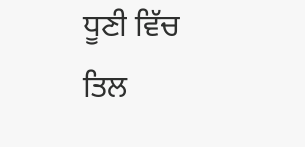ਧੂਣੀ ਵਿੱਚ ਤਿਲ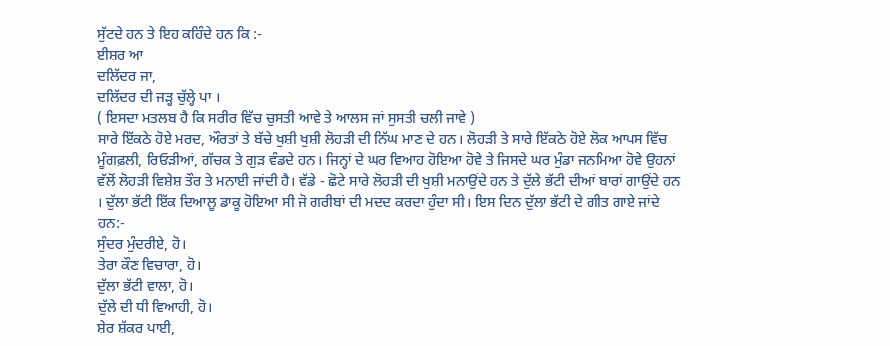ਸੁੱਟਦੇ ਹਨ ਤੇ ਇਹ ਕਹਿੰਦੇ ਹਨ ਕਿ :-
ਈਸ਼ਰ ਆ
ਦਲਿੱਦਰ ਜਾ,
ਦਲਿੱਦਰ ਦੀ ਜੜ੍ਹ ਚੁੱਲ੍ਹੇ ਪਾ ।
( ਇਸਦਾ ਮਤਲਬ ਹੈ ਕਿ ਸਰੀਰ ਵਿੱਚ ਚੁਸਤੀ ਆਵੇ ਤੇ ਆਲਸ ਜਾਂ ਸੁਸਤੀ ਚਲੀ ਜਾਵੇ )
ਸਾਰੇ ਇੱਕਠੇ ਹੋਏ ਮਰਦ, ਔਰਤਾਂ ਤੇ ਬੱਚੇ ਖੁਸ਼ੀ ਖੁਸ਼ੀ ਲੋਹੜੀ ਦੀ ਨਿੱਘ ਮਾਣ ਦੇ ਹਨ। ਲੋਹੜੀ ਤੇ ਸਾਰੇ ਇੱਕਠੇ ਹੋਏ ਲੋਕ ਆਪਸ ਵਿੱਚ ਮੂੰਗਫ਼ਲੀ, ਰਿਓੜੀਆਂ, ਗੱਚਕ ਤੇ ਗੁੜ ਵੰਡਦੇ ਹਨ। ਜਿਨ੍ਹਾਂ ਦੇ ਘਰ ਵਿਆਹ ਹੋਇਆ ਹੋਵੇ ਤੇ ਜਿਸਦੇ ਘਰ ਮੁੰਡਾ ਜਨਮਿਆ ਹੋਵੇ ਉਹਨਾਂ ਵੱਲੋਂ ਲੋਹੜੀ ਵਿਸ਼ੇਸ਼ ਤੌਰ ਤੇ ਮਨਾਈ ਜਾਂਦੀ ਹੈ। ਵੱਡੇ - ਛੋਟੇ ਸਾਰੇ ਲੋਹੜੀ ਦੀ ਖੁਸ਼ੀ ਮਨਾਉਂਦੇ ਹਨ ਤੇ ਦੁੱਲੇ ਭੱਟੀ ਦੀਆਂ ਬਾਰਾਂ ਗਾਉਂਦੇ ਹਨ । ਦੁੱਲਾ ਭੱਟੀ ਇੱਕ ਦਿਆਲੂ ਡਾਕੂ ਹੋਇਆ ਸੀ ਜੋ ਗਰੀਬਾਂ ਦੀ ਮਦਦ ਕਰਦਾ ਹੁੰਦਾ ਸੀ। ਇਸ ਦਿਨ ਦੁੱਲਾ ਭੱਟੀ ਦੇ ਗੀਤ ਗਾਏ ਜਾਂਦੇ ਹਨ:-
ਸੁੰਦਰ ਮੁੰਦਰੀਏ, ਹੋ।
ਤੇਰਾ ਕੌਣ ਵਿਚਾਰਾ, ਹੋ।
ਦੁੱਲਾ ਭੱਟੀ ਵਾਲਾ, ਹੋ।
ਦੁੱਲੇ ਦੀ ਧੀ ਵਿਆਹੀ, ਹੋ।
ਸ਼ੇਰ ਸ਼ੱਕਰ ਪਾਈ,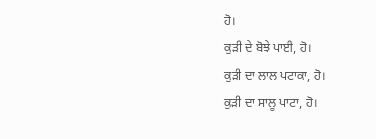ਹੋ।
ਕੁੜੀ ਦੇ ਬੋਝੇ ਪਾਈ, ਹੋ।
ਕੁੜੀ ਦਾ ਲਾਲ ਪਟਾਕਾ, ਹੋ।
ਕੁੜੀ ਦਾ ਸਾਲੂ ਪਾਟਾ, ਹੋ।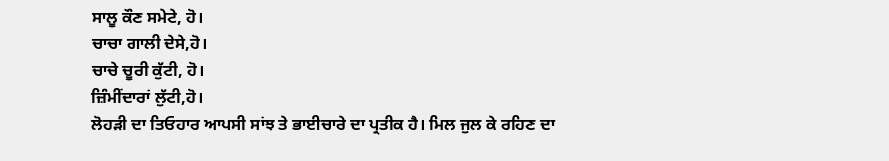ਸਾਲੂ ਕੌਣ ਸਮੇਟੇ, ਹੋ।
ਚਾਚਾ ਗਾਲੀ ਦੇਸੇ,ਹੋ।
ਚਾਚੇ ਚੂਰੀ ਕੁੱਟੀ, ਹੋ।
ਜ਼ਿੰਮੀਂਦਾਰਾਂ ਲੁੱਟੀ,ਹੋ।
ਲੋਹੜੀ ਦਾ ਤਿਓਹਾਰ ਆਪਸੀ ਸਾਂਝ ਤੇ ਭਾਈਚਾਰੇ ਦਾ ਪ੍ਰਤੀਕ ਹੈ। ਮਿਲ ਜੁਲ ਕੇ ਰਹਿਣ ਦਾ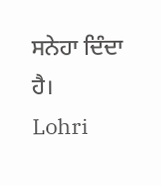ਸਨੇਹਾ ਦਿੰਦਾ ਹੈ।
Lohri